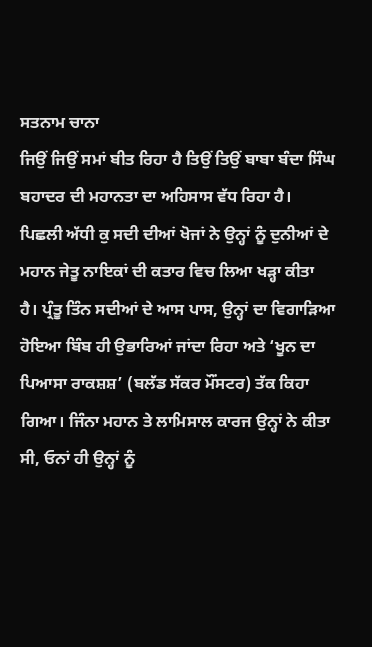ਸਤਨਾਮ ਚਾਨਾ
ਜਿਉਂ ਜਿਉਂ ਸਮਾਂ ਬੀਤ ਰਿਹਾ ਹੈ ਤਿਉਂ ਤਿਉਂ ਬਾਬਾ ਬੰਦਾ ਸਿੰਘ ਬਹਾਦਰ ਦੀ ਮਹਾਨਤਾ ਦਾ ਅਹਿਸਾਸ ਵੱਧ ਰਿਹਾ ਹੈ। ਪਿਛਲੀ ਅੱਧੀ ਕੁ ਸਦੀ ਦੀਆਂ ਖੋਜਾਂ ਨੇ ਉਨ੍ਹਾਂ ਨੂੰ ਦੁਨੀਆਂ ਦੇ ਮਹਾਨ ਜੇਤੂ ਨਾਇਕਾਂ ਦੀ ਕਤਾਰ ਵਿਚ ਲਿਆ ਖੜ੍ਹਾ ਕੀਤਾ ਹੈ। ਪ੍ਰੰਤੂ ਤਿੰਨ ਸਦੀਆਂ ਦੇ ਆਸ ਪਾਸ, ਉਨ੍ਹਾਂ ਦਾ ਵਿਗਾੜਿਆ ਹੋਇਆ ਬਿੰਬ ਹੀ ਉਭਾਰਿਆਂ ਜਾਂਦਾ ਰਿਹਾ ਅਤੇ ‘ਖੂਨ ਦਾ ਪਿਆਸਾ ਰਾਕਸ਼ਸ਼’ (ਬਲੱਡ ਸੱਕਰ ਮੌਂਸਟਰ) ਤੱਕ ਕਿਹਾ ਗਿਆ। ਜਿੰਨਾ ਮਹਾਨ ਤੇ ਲਾਮਿਸਾਲ ਕਾਰਜ ਉਨ੍ਹਾਂ ਨੇ ਕੀਤਾ ਸੀ, ਓਨਾਂ ਹੀ ਉਨ੍ਹਾਂ ਨੂੰ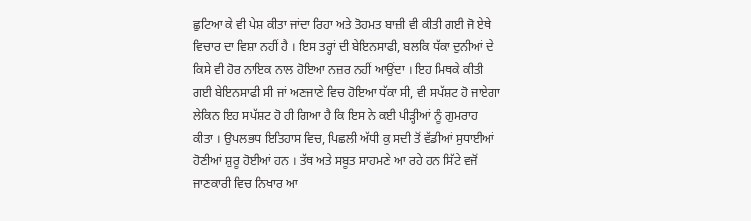ਛੁਟਿਆ ਕੇ ਵੀ ਪੇਸ਼ ਕੀਤਾ ਜਾਂਦਾ ਰਿਹਾ ਅਤੇ ਤੋਹਮਤ ਬਾਜ਼ੀ ਵੀ ਕੀਤੀ ਗਈ ਜੋ ਏਥੇ ਵਿਚਾਰ ਦਾ ਵਿਸ਼ਾ ਨਹੀਂ ਹੈ । ਇਸ ਤਰ੍ਹਾਂ ਦੀ ਬੇਇਨਸਾਫੀ, ਬਲਕਿ ਧੱਕਾ ਦੁਨੀਆਂ ਦੇ ਕਿਸੇ ਵੀ ਹੋਰ ਨਾਇਕ ਨਾਲ ਹੋਇਆ ਨਜ਼ਰ ਨਹੀਂ ਆਉਂਦਾ । ਇਹ ਮਿਥਕੇ ਕੀਤੀ ਗਈ ਬੇਇਨਸਾਫੀ ਸੀ ਜਾਂ ਅਣਜਾਣੇ ਵਿਚ ਹੋਇਆ ਧੱਕਾ ਸੀ, ਵੀ ਸਪੱਸ਼ਟ ਹੋ ਜਾਏਗਾ ਲੇਕਿਨ ਇਹ ਸਪੱਸ਼ਟ ਹੋ ਹੀ ਗਿਆ ਹੈ ਕਿ ਇਸ ਨੇ ਕਈ ਪੀੜ੍ਹੀਆਂ ਨੂੰ ਗੁਮਰਾਹ ਕੀਤਾ । ਉਪਲਭਧ ਇਤਿਹਾਸ ਵਿਚ, ਪਿਛਲੀ ਅੱਧੀ ਕੁ ਸਦੀ ਤੋਂ ਵੱਡੀਆਂ ਸੁਧਾਈਆਂ ਹੋਣੀਆਂ ਸ਼ੁਰੂ ਹੋਈਆਂ ਹਨ । ਤੱਥ ਅਤੇ ਸਬੂਤ ਸਾਹਮਣੇ ਆ ਰਹੇ ਹਨ ਸਿੱਟੇ ਵਜੋਂ ਜਾਣਕਾਰੀ ਵਿਚ ਨਿਖਾਰ ਆ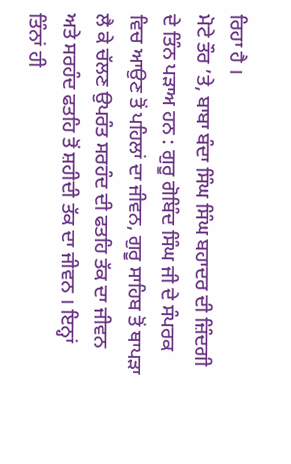ਰਿਹਾ ਹੈ ।
ਮੋਟੇ ਤੌਰ ’ਤੇ, ਬਾਬਾ ਬੰਦਾ ਸਿੰਘ ਸਿੰਘ ਬਹਾਦਰ ਦੀ ਜ਼ਿੰਦਗੀ ਦੇ ਤਿੰਨ ਪੜਾਅ ਹਨ : ਗੁਰੂ ਗੋਬਿੰਦ ਸਿੰਘ ਜੀ ਦੇ ਸੰਪਰਕ ਵਿਚ ਆਉਣ ਤੋਂ ਪਹਿਲਾਂ ਦਾ ਜੀਵਨ, ਗੁਰੂ ਸਾਹਿਬ ਤੋਂ ਥਾਪੜਾ ਲੈ ਕੇ ਚੱਲਣ ਉਪਰੰਤ ਸਰਹੰਦ ਦੀ ਫਤਹਿ ਤੱਕ ਦਾ ਜੀਵਨ ਅਤੇ ਸਰਹੰਦ ਫਤਹਿ ਤੋਂ ਸ਼ਹੀਦੀ ਤੱਕ ਦਾ ਜੀਵਨ । ਇਨ੍ਹਾਂ ਤਿੰਨਾਂ ਹੀ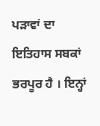ਪੜਾਵਾਂ ਦਾ ਇਤਿਹਾਸ ਸਬਕਾਂ ਭਰਪੂਰ ਹੈ । ਇਨ੍ਹਾਂ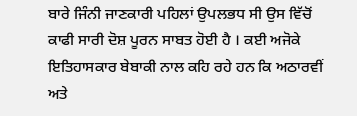ਬਾਰੇ ਜਿੰਨੀ ਜਾਣਕਾਰੀ ਪਹਿਲਾਂ ਉਪਲਭਧ ਸੀ ਉਸ ਵਿੱਚੋਂ ਕਾਫੀ ਸਾਰੀ ਦੋਸ਼ ਪੂਰਨ ਸਾਬਤ ਹੋਈ ਹੈ । ਕਈ ਅਜੋਕੇ ਇਤਿਹਾਸਕਾਰ ਬੇਬਾਕੀ ਨਾਲ ਕਹਿ ਰਹੇ ਹਨ ਕਿ ਅਠਾਰਵੀਂ ਅਤੇ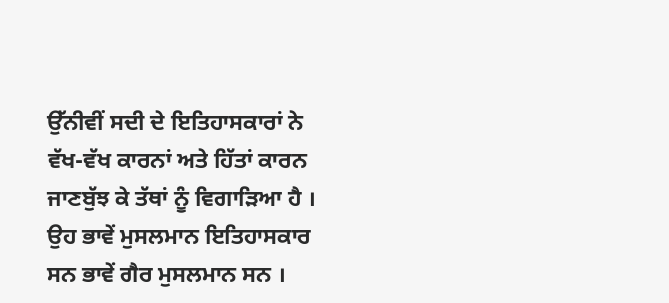ਉੱਨੀਵੀਂ ਸਦੀ ਦੇ ਇਤਿਹਾਸਕਾਰਾਂ ਨੇ ਵੱਖ-ਵੱਖ ਕਾਰਨਾਂ ਅਤੇ ਹਿੱਤਾਂ ਕਾਰਨ ਜਾਣਬੁੱਝ ਕੇ ਤੱਥਾਂ ਨੂੰ ਵਿਗਾੜਿਆ ਹੈ । ਉਹ ਭਾਵੇਂ ਮੁਸਲਮਾਨ ਇਤਿਹਾਸਕਾਰ ਸਨ ਭਾਵੇਂ ਗੈਰ ਮੁਸਲਮਾਨ ਸਨ ।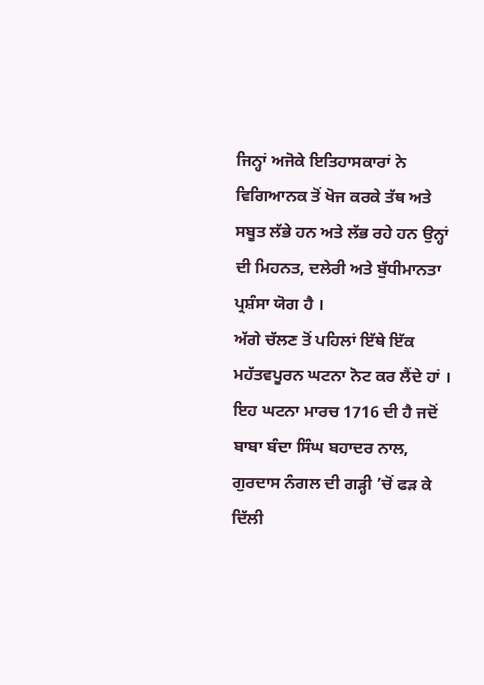ਜਿਨ੍ਹਾਂ ਅਜੋਕੇ ਇਤਿਹਾਸਕਾਰਾਂ ਨੇ ਵਿਗਿਆਨਕ ਤੋਂ ਖੋਜ ਕਰਕੇ ਤੱਥ ਅਤੇ ਸਬੂਤ ਲੱਭੇ ਹਨ ਅਤੇ ਲੱਭ ਰਹੇ ਹਨ ਉਨ੍ਹਾਂ ਦੀ ਮਿਹਨਤ, ਦਲੇਰੀ ਅਤੇ ਬੁੱਧੀਮਾਨਤਾ ਪ੍ਰਸ਼ੰਸਾ ਯੋਗ ਹੈ ।
ਅੱਗੇ ਚੱਲਣ ਤੋਂ ਪਹਿਲਾਂ ਇੱਥੇ ਇੱਕ ਮਹੱਤਵਪੂਰਨ ਘਟਨਾ ਨੋਟ ਕਰ ਲੈਂਦੇ ਹਾਂ । ਇਹ ਘਟਨਾ ਮਾਰਚ 1716 ਦੀ ਹੈ ਜਦੋਂ ਬਾਬਾ ਬੰਦਾ ਸਿੰਘ ਬਹਾਦਰ ਨਾਲ, ਗੁਰਦਾਸ ਨੰਗਲ ਦੀ ਗੜ੍ਹੀ ’ਚੋਂ ਫੜ ਕੇ ਦਿੱਲੀ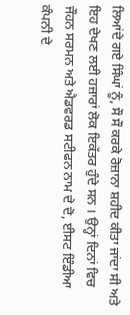ਲਿਆਂਦੇ ਗਏ ਸਿੰਘਾਂ ਨੂੰ, ਸੌ ਸੌ ਕਰਕੇ ਰੋਜ਼ਾਨਾ ਸ਼ਹੀਦ ਕੀਤਾ ਜਾਂਦਾ ਸੀ ਅਤੇ ਇਹ ਦੇਖਣ ਲਈ ਹਜ਼ਾਰਾਂ ਲੋਕ ਇਕੱਤਰ ਹੁੰਦੇ ਸਨ । ਉਨ੍ਹਾਂ ਦਿਨਾਂ ਵਿਚ ਜੌਹਨ ਸਰਮਨ ਅਤੇ ਐਡਵਰਡ ਸਟੀਫਨ ਨਾਮ ਦੇ ਦੋ, ਈਸਟ ਇੰਡੀਆ ਕੰਪਨੀ ਦੇ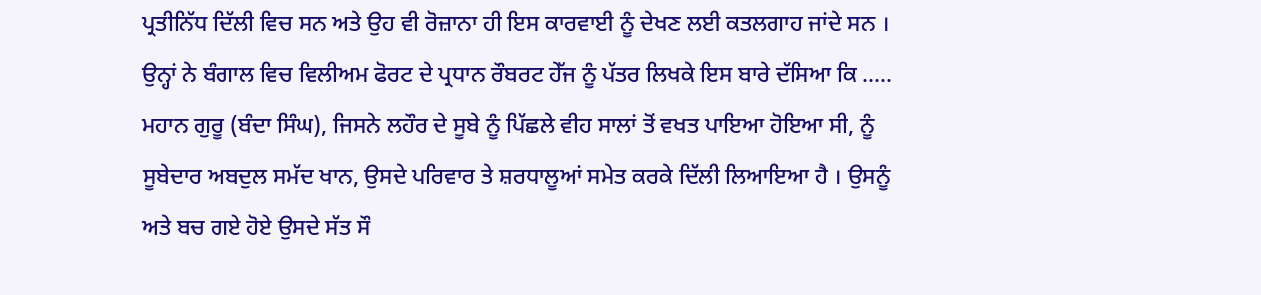ਪ੍ਰਤੀਨਿੱਧ ਦਿੱਲੀ ਵਿਚ ਸਨ ਅਤੇ ਉਹ ਵੀ ਰੋਜ਼ਾਨਾ ਹੀ ਇਸ ਕਾਰਵਾਈ ਨੂੰ ਦੇਖਣ ਲਈ ਕਤਲਗਾਹ ਜਾਂਦੇ ਸਨ । ਉਨ੍ਹਾਂ ਨੇ ਬੰਗਾਲ ਵਿਚ ਵਿਲੀਅਮ ਫੋਰਟ ਦੇ ਪ੍ਰਧਾਨ ਰੌਬਰਟ ਹੇੱਜ ਨੂੰ ਪੱਤਰ ਲਿਖਕੇ ਇਸ ਬਾਰੇ ਦੱਸਿਆ ਕਿ ….. ਮਹਾਨ ਗੁਰੂ (ਬੰਦਾ ਸਿੰਘ), ਜਿਸਨੇ ਲਹੌਰ ਦੇ ਸੂਬੇ ਨੂੰ ਪਿੱਛਲੇ ਵੀਹ ਸਾਲਾਂ ਤੋਂ ਵਖਤ ਪਾਇਆ ਹੋਇਆ ਸੀ, ਨੂੰ ਸੂਬੇਦਾਰ ਅਬਦੁਲ ਸਮੱਦ ਖਾਨ, ਉਸਦੇ ਪਰਿਵਾਰ ਤੇ ਸ਼ਰਧਾਲੂਆਂ ਸਮੇਤ ਕਰਕੇ ਦਿੱਲੀ ਲਿਆਇਆ ਹੈ । ਉਸਨੂੰ ਅਤੇ ਬਚ ਗਏ ਹੋਏ ਉਸਦੇ ਸੱਤ ਸੌ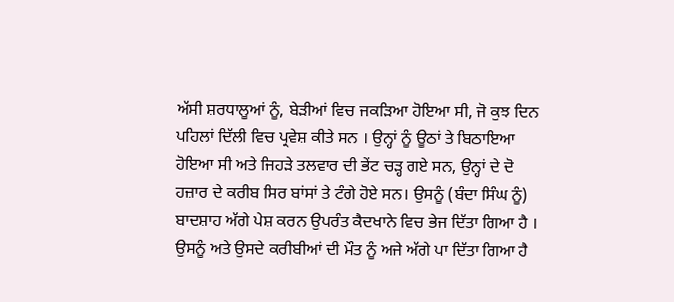ਅੱਸੀ ਸ਼ਰਧਾਲੂਆਂ ਨੂੰ, ਬੇੜੀਆਂ ਵਿਚ ਜਕੜਿਆ ਹੋਇਆ ਸੀ, ਜੋ ਕੁਝ ਦਿਨ ਪਹਿਲਾਂ ਦਿੱਲੀ ਵਿਚ ਪ੍ਰਵੇਸ਼ ਕੀਤੇ ਸਨ । ਉਨ੍ਹਾਂ ਨੂੰ ਊਠਾਂ ਤੇ ਬਿਠਾਇਆ ਹੋਇਆ ਸੀ ਅਤੇ ਜਿਹੜੇ ਤਲਵਾਰ ਦੀ ਭੇਂਟ ਚੜ੍ਹ ਗਏ ਸਨ, ਉਨ੍ਹਾਂ ਦੇ ਦੋ ਹਜ਼ਾਰ ਦੇ ਕਰੀਬ ਸਿਰ ਬਾਂਸਾਂ ਤੇ ਟੰਗੇ ਹੋਏ ਸਨ। ਉਸਨੂੰ (ਬੰਦਾ ਸਿੰਘ ਨੂੰ) ਬਾਦਸ਼ਾਹ ਅੱਗੇ ਪੇਸ਼ ਕਰਨ ਉਪਰੰਤ ਕੈਦਖਾਨੇ ਵਿਚ ਭੇਜ ਦਿੱਤਾ ਗਿਆ ਹੈ । ਉਸਨੂੰ ਅਤੇ ਉਸਦੇ ਕਰੀਬੀਆਂ ਦੀ ਮੌਤ ਨੂੰ ਅਜੇ ਅੱਗੇ ਪਾ ਦਿੱਤਾ ਗਿਆ ਹੈ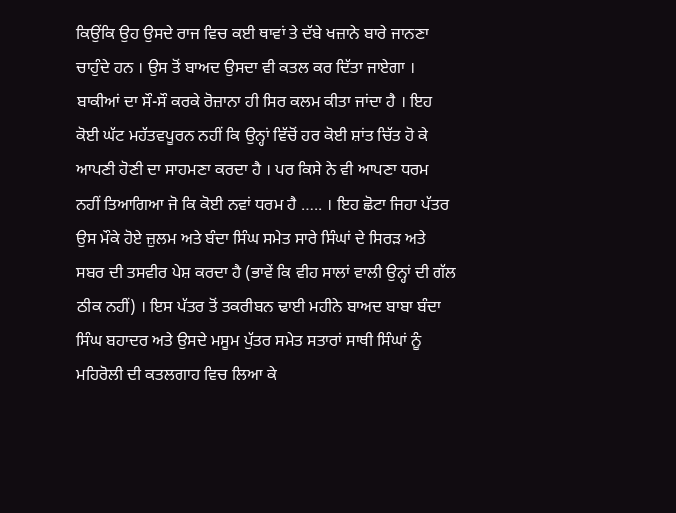ਕਿਉਂਕਿ ਉਹ ਉਸਦੇ ਰਾਜ ਵਿਚ ਕਈ ਥਾਵਾਂ ਤੇ ਦੱਬੇ ਖਜ਼ਾਨੇ ਬਾਰੇ ਜਾਨਣਾ ਚਾਹੁੰਦੇ ਹਨ । ਉਸ ਤੋਂ ਬਾਅਦ ਉਸਦਾ ਵੀ ਕਤਲ ਕਰ ਦਿੱਤਾ ਜਾਏਗਾ । ਬਾਕੀਆਂ ਦਾ ਸੌ-ਸੌ ਕਰਕੇ ਰੋਜ਼ਾਨਾ ਹੀ ਸਿਰ ਕਲਮ ਕੀਤਾ ਜਾਂਦਾ ਹੈ । ਇਹ ਕੋਈ ਘੱਟ ਮਹੱਤਵਪੂਰਨ ਨਹੀਂ ਕਿ ਉਨ੍ਹਾਂ ਵਿੱਚੋਂ ਹਰ ਕੋਈ ਸ਼ਾਂਤ ਚਿੱਤ ਹੋ ਕੇ ਆਪਣੀ ਹੋਣੀ ਦਾ ਸਾਹਮਣਾ ਕਰਦਾ ਹੈ । ਪਰ ਕਿਸੇ ਨੇ ਵੀ ਆਪਣਾ ਧਰਮ ਨਹੀਂ ਤਿਆਗਿਆ ਜੋ ਕਿ ਕੋਈ ਨਵਾਂ ਧਰਮ ਹੈ ….. । ਇਹ ਛੋਟਾ ਜਿਹਾ ਪੱਤਰ ਉਸ ਮੌਕੇ ਹੋਏ ਜ਼ੁਲਮ ਅਤੇ ਬੰਦਾ ਸਿੰਘ ਸਮੇਤ ਸਾਰੇ ਸਿੰਘਾਂ ਦੇ ਸਿਰੜ ਅਤੇ ਸਬਰ ਦੀ ਤਸਵੀਰ ਪੇਸ਼ ਕਰਦਾ ਹੈ (ਭਾਵੇਂ ਕਿ ਵੀਹ ਸਾਲਾਂ ਵਾਲੀ ਉਨ੍ਹਾਂ ਦੀ ਗੱਲ ਠੀਕ ਨਹੀਂ) । ਇਸ ਪੱਤਰ ਤੋਂ ਤਕਰੀਬਨ ਢਾਈ ਮਹੀਨੇ ਬਾਅਦ ਬਾਬਾ ਬੰਦਾ ਸਿੰਘ ਬਹਾਦਰ ਅਤੇ ਉਸਦੇ ਮਸੂਮ ਪੁੱਤਰ ਸਮੇਤ ਸਤਾਰਾਂ ਸਾਥੀ ਸਿੰਘਾਂ ਨੂੰ ਮਹਿਰੋਲੀ ਦੀ ਕਤਲਗਾਹ ਵਿਚ ਲਿਆ ਕੇ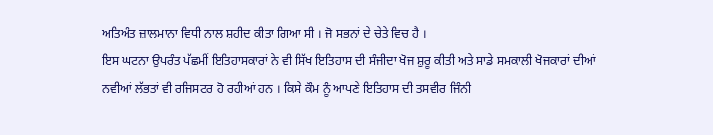ਅਤਿਅੰਤ ਜ਼ਾਲਮਾਨਾ ਵਿਧੀ ਨਾਲ ਸ਼ਹੀਦ ਕੀਤਾ ਗਿਆ ਸੀ । ਜੋ ਸਭਨਾਂ ਦੇ ਚੇਤੇ ਵਿਚ ਹੈ ।
ਇਸ ਘਟਨਾ ਉਪਰੰਤ ਪੱਛਮੀਂ ਇਤਿਹਾਸਕਾਰਾਂ ਨੇ ਵੀ ਸਿੱਖ ਇਤਿਹਾਸ ਦੀ ਸੰਜੀਦਾ ਖੋਜ ਸ਼ੁਰੂ ਕੀਤੀ ਅਤੇ ਸਾਡੇ ਸਮਕਾਲੀ ਖੋਜਕਾਰਾਂ ਦੀਆਂ ਨਵੀਆਂ ਲੱਭਤਾਂ ਵੀ ਰਜਿਸਟਰ ਹੋ ਰਹੀਆਂ ਹਨ । ਕਿਸੇ ਕੌਮ ਨੂੰ ਆਪਣੇ ਇਤਿਹਾਸ ਦੀ ਤਸਵੀਰ ਜਿੰਨੀ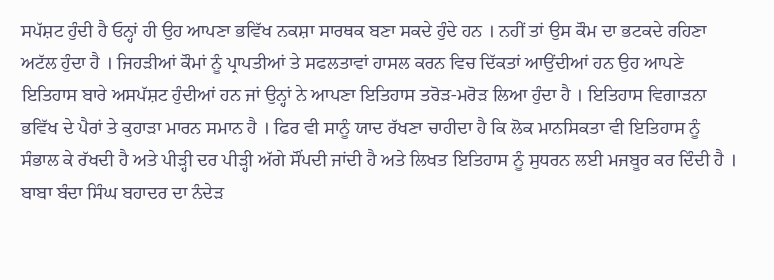ਸਪੱਸ਼ਟ ਹੁੰਦੀ ਹੈ ਓਨ੍ਹਾਂ ਹੀ ਉਹ ਆਪਣਾ ਭਵਿੱਖ ਨਕਸ਼ਾ ਸਾਰਥਕ ਬਣਾ ਸਕਦੇ ਹੁੰਦੇ ਹਨ । ਨਹੀਂ ਤਾਂ ਉਸ ਕੌਮ ਦਾ ਭਟਕਦੇ ਰਹਿਣਾ ਅਟੱਲ ਹੁੰਦਾ ਹੈ । ਜਿਹੜੀਆਂ ਕੌਮਾਂ ਨੂੰ ਪ੍ਰਾਪਤੀਆਂ ਤੇ ਸਫਲਤਾਵਾਂ ਹਾਸਲ ਕਰਨ ਵਿਚ ਦਿੱਕਤਾਂ ਆਉਂਦੀਆਂ ਹਨ ਉਹ ਆਪਣੇ ਇਤਿਹਾਸ ਬਾਰੇ ਅਸਪੱਸ਼ਟ ਹੁੰਦੀਆਂ ਹਨ ਜਾਂ ਉਨ੍ਹਾਂ ਨੇ ਆਪਣਾ ਇਤਿਹਾਸ ਤਰੋੜ-ਮਰੋੜ ਲਿਆ ਹੁੰਦਾ ਹੈ । ਇਤਿਹਾਸ ਵਿਗਾੜਨਾ ਭਵਿੱਖ ਦੇ ਪੈਰਾਂ ਤੇ ਕੁਹਾੜਾ ਮਾਰਨ ਸਮਾਨ ਹੈ । ਫਿਰ ਵੀ ਸਾਨੂੰ ਯਾਦ ਰੱਖਣਾ ਚਾਹੀਦਾ ਹੈ ਕਿ ਲੋਕ ਮਾਨਸਿਕਤਾ ਵੀ ਇਤਿਹਾਸ ਨੂੰ ਸੰਭਾਲ ਕੇ ਰੱਖਦੀ ਹੈ ਅਤੇ ਪੀੜ੍ਹੀ ਦਰ ਪੀੜ੍ਹੀ ਅੱਗੇ ਸੌਂਪਦੀ ਜਾਂਦੀ ਹੈ ਅਤੇ ਲਿਖਤ ਇਤਿਹਾਸ ਨੂੰ ਸੁਧਰਨ ਲਈ ਮਜਬੂਰ ਕਰ ਦਿੰਦੀ ਹੈ ।
ਬਾਬਾ ਬੰਦਾ ਸਿੰਘ ਬਹਾਦਰ ਦਾ ਨੰਦੇੜ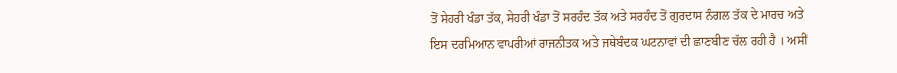ਤੋਂ ਸੇਹਰੀ ਖੰਡਾ ਤੱਕ, ਸੇਹਰੀ ਖੰਡਾ ਤੋਂ ਸਰਹੰਦ ਤੱਕ ਅਤੇ ਸਰਹੰਦ ਤੋਂ ਗੁਰਦਾਸ ਨੰਗਲ ਤੱਕ ਦੇ ਮਾਰਚ ਅਤੇ ਇਸ ਦਰਮਿਆਨ ਵਾਪਰੀਆਂ ਰਾਜਨੀਤਕ ਅਤੇ ਜਥੇਬੰਦਕ ਘਟਨਾਵਾਂ ਦੀ ਛਾਣਬੀਣ ਚੱਲ ਰਹੀ ਹੈ । ਅਸੀਂ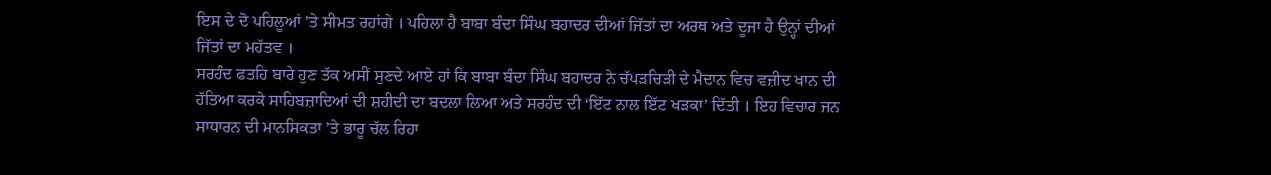ਇਸ ਦੇ ਦੋ ਪਹਿਲੂਆਂ ’ਤੇ ਸੀਮਤ ਰਹਾਂਗੇ । ਪਹਿਲਾ ਹੈ ਬਾਬਾ ਬੰਦਾ ਸਿੰਘ ਬਹਾਦਰ ਦੀਆਂ ਜਿੱਤਾਂ ਦਾ ਅਰਥ ਅਤੇ ਦੂਜਾ ਹੈ ਉਨ੍ਹਾਂ ਦੀਆਂ ਜਿੱਤਾਂ ਦਾ ਮਹੱਤਵ ।
ਸਰਹੰਦ ਫਤਹਿ ਬਾਰੇ ਹੁਣ ਤੱਕ ਅਸੀਂ ਸੁਣਦੇ ਆਏ ਹਾਂ ਕਿ ਬਾਬਾ ਬੰਦਾ ਸਿੰਘ ਬਹਾਦਰ ਨੇ ਚੱਪੜਚਿੜੀ ਦੇ ਮੈਦਾਨ ਵਿਚ ਵਜ਼ੀਦ ਖਾਨ ਦੀ ਹੱਤਿਆ ਕਰਕੇ ਸਾਹਿਬਜ਼ਾਦਿਆਂ ਦੀ ਸ਼ਹੀਦੀ ਦਾ ਬਦਲਾ ਲਿਆ ਅਤੇ ਸਰਹੰਦ ਦੀ ‘ਇੱਟ ਨਾਲ ਇੱਟ ਖੜਕਾ’ ਦਿੱਤੀ । ਇਹ ਵਿਚਾਰ ਜਨ ਸਾਧਾਰਨ ਦੀ ਮਾਨਸਿਕਤਾ ’ਤੇ ਭਾਰੂ ਚੱਲ ਰਿਹਾ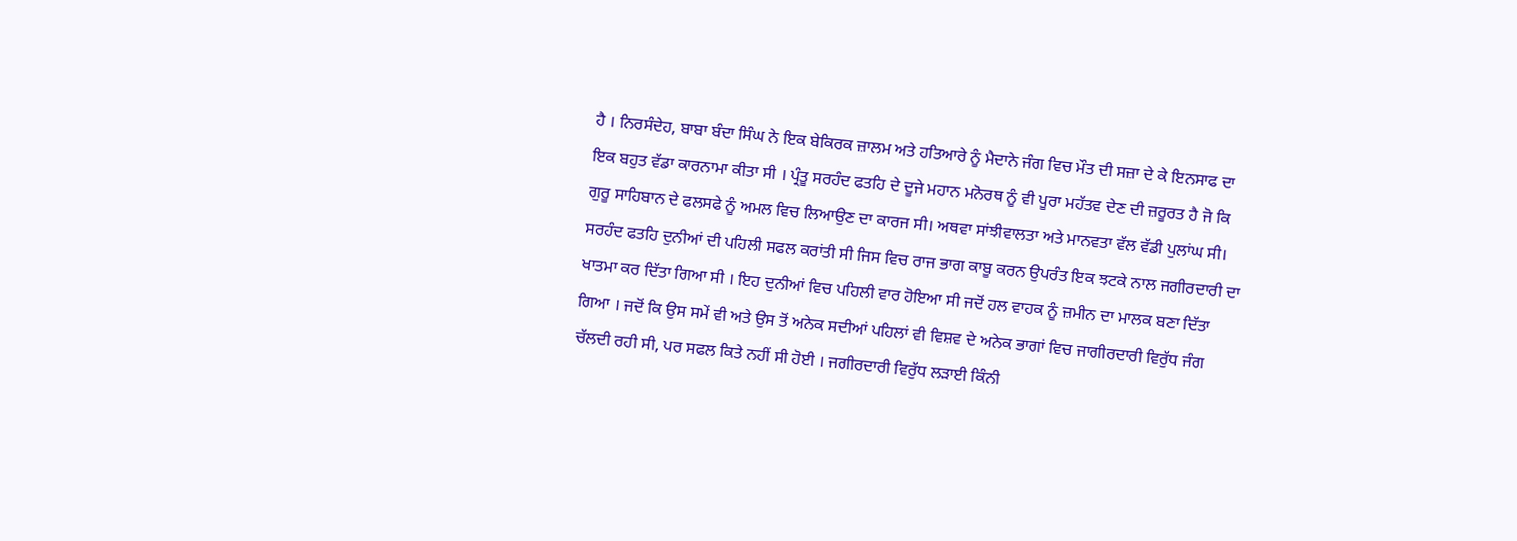ਹੈ । ਨਿਰਸੰਦੇਹ, ਬਾਬਾ ਬੰਦਾ ਸਿੰਘ ਨੇ ਇਕ ਬੇਕਿਰਕ ਜ਼ਾਲਮ ਅਤੇ ਹਤਿਆਰੇ ਨੂੰ ਮੈਦਾਨੇ ਜੰਗ ਵਿਚ ਮੌਤ ਦੀ ਸਜ਼ਾ ਦੇ ਕੇ ਇਨਸਾਫ ਦਾ ਇਕ ਬਹੁਤ ਵੱਡਾ ਕਾਰਨਾਮਾ ਕੀਤਾ ਸੀ । ਪ੍ਰੰਤੂ ਸਰਹੰਦ ਫਤਹਿ ਦੇ ਦੂਜੇ ਮਹਾਨ ਮਨੋਰਥ ਨੂੰ ਵੀ ਪੂਰਾ ਮਹੱਤਵ ਦੇਣ ਦੀ ਜ਼ਰੂਰਤ ਹੈ ਜੋ ਕਿ ਗੁਰੂ ਸਾਹਿਬਾਨ ਦੇ ਫਲਸਫੇ ਨੂੰ ਅਮਲ ਵਿਚ ਲਿਆਉਣ ਦਾ ਕਾਰਜ ਸੀ। ਅਥਵਾ ਸਾਂਝੀਵਾਲਤਾ ਅਤੇ ਮਾਨਵਤਾ ਵੱਲ ਵੱਡੀ ਪੁਲਾਂਘ ਸੀ। ਸਰਹੰਦ ਫਤਹਿ ਦੁਨੀਆਂ ਦੀ ਪਹਿਲੀ ਸਫਲ ਕਰਾਂਤੀ ਸੀ ਜਿਸ ਵਿਚ ਰਾਜ ਭਾਗ ਕਾਬੂ ਕਰਨ ਉਪਰੰਤ ਇਕ ਝਟਕੇ ਨਾਲ ਜਗੀਰਦਾਰੀ ਦਾ ਖਾਤਮਾ ਕਰ ਦਿੱਤਾ ਗਿਆ ਸੀ । ਇਹ ਦੁਨੀਆਂ ਵਿਚ ਪਹਿਲੀ ਵਾਰ ਹੋਇਆ ਸੀ ਜਦੋਂ ਹਲ ਵਾਹਕ ਨੂੰ ਜ਼ਮੀਨ ਦਾ ਮਾਲਕ ਬਣਾ ਦਿੱਤਾ ਗਿਆ । ਜਦੋਂ ਕਿ ਉਸ ਸਮੇਂ ਵੀ ਅਤੇ ਉਸ ਤੋਂ ਅਨੇਕ ਸਦੀਆਂ ਪਹਿਲਾਂ ਵੀ ਵਿਸ਼ਵ ਦੇ ਅਨੇਕ ਭਾਗਾਂ ਵਿਚ ਜਾਗੀਰਦਾਰੀ ਵਿਰੁੱਧ ਜੰਗ ਚੱਲਦੀ ਰਹੀ ਸੀ, ਪਰ ਸਫਲ ਕਿਤੇ ਨਹੀਂ ਸੀ ਹੋਈ । ਜਗੀਰਦਾਰੀ ਵਿਰੁੱਧ ਲੜਾਈ ਕਿੰਨੀ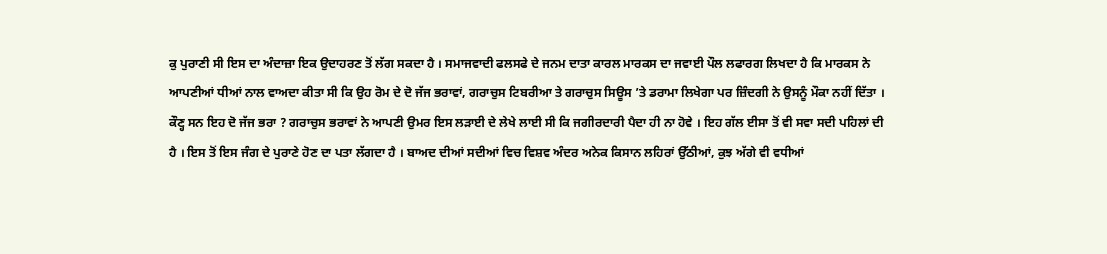ਕੁ ਪੁਰਾਣੀ ਸੀ ਇਸ ਦਾ ਅੰਦਾਜ਼ਾ ਇਕ ਉਦਾਹਰਣ ਤੋਂ ਲੱਗ ਸਕਦਾ ਹੈ । ਸਮਾਜਵਾਦੀ ਫਲਸਫੇ ਦੇ ਜਨਮ ਦਾਤਾ ਕਾਰਲ ਮਾਰਕਸ ਦਾ ਜਵਾਈ ਪੌਲ ਲਫਾਰਗ ਲਿਖਦਾ ਹੈ ਕਿ ਮਾਰਕਸ ਨੇ ਆਪਣੀਆਂ ਧੀਆਂ ਨਾਲ ਵਾਅਦਾ ਕੀਤਾ ਸੀ ਕਿ ਉਹ ਰੋਮ ਦੇ ਦੋ ਜੱਜ ਭਰਾਵਾਂ, ਗਰਾਚੁਸ ਟਿਬਰੀਆ ਤੇ ਗਰਾਚੁਸ ਸਿਊਸ ’ਤੇ ਡਰਾਮਾ ਲਿਖੇਗਾ ਪਰ ਜ਼ਿੰਦਗੀ ਨੇ ਉਸਨੂੰ ਮੌਕਾ ਨਹੀਂ ਦਿੱਤਾ । ਕੌਣ੍ਹ ਸਨ ਇਹ ਦੋ ਜੱਜ ਭਰਾ ? ਗਰਾਚੁਸ ਭਰਾਵਾਂ ਨੇ ਆਪਣੀ ਉਮਰ ਇਸ ਲੜਾਈ ਦੇ ਲੇਖੇ ਲਾਈ ਸੀ ਕਿ ਜਗੀਰਦਾਰੀ ਪੈਦਾ ਹੀ ਨਾ ਹੋਵੇ । ਇਹ ਗੱਲ ਈਸਾ ਤੋਂ ਵੀ ਸਵਾ ਸਦੀ ਪਹਿਲਾਂ ਦੀ ਹੈ । ਇਸ ਤੋਂ ਇਸ ਜੰਗ ਦੇ ਪੁਰਾਣੇ ਹੋਣ ਦਾ ਪਤਾ ਲੱਗਦਾ ਹੈ । ਬਾਅਦ ਦੀਆਂ ਸਦੀਆਂ ਵਿਚ ਵਿਸ਼ਵ ਅੰਦਰ ਅਨੇਕ ਕਿਸਾਨ ਲਹਿਰਾਂ ਉੱਠੀਆਂ, ਕੁਝ ਅੱਗੇ ਵੀ ਵਧੀਆਂ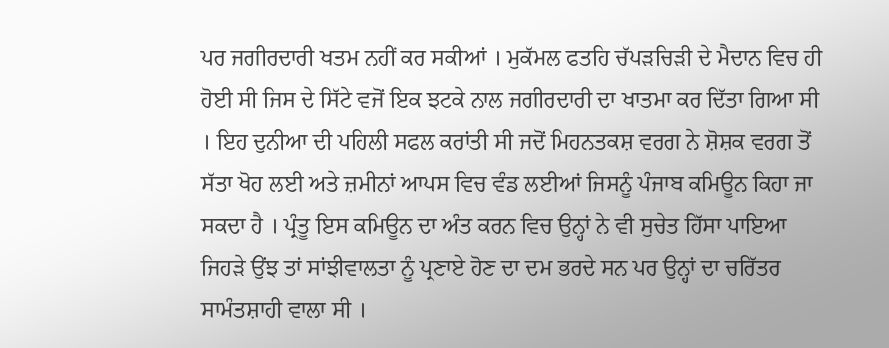ਪਰ ਜਗੀਰਦਾਰੀ ਖਤਮ ਨਹੀਂ ਕਰ ਸਕੀਆਂ । ਮੁਕੱਮਲ ਫਤਹਿ ਚੱਪੜਚਿੜੀ ਦੇ ਮੈਦਾਨ ਵਿਚ ਹੀ ਹੋਈ ਸੀ ਜਿਸ ਦੇ ਸਿੱਟੇ ਵਜੋਂ ਇਕ ਝਟਕੇ ਨਾਲ ਜਗੀਰਦਾਰੀ ਦਾ ਖਾਤਮਾ ਕਰ ਦਿੱਤਾ ਗਿਆ ਸੀ । ਇਹ ਦੁਨੀਆ ਦੀ ਪਹਿਲੀ ਸਫਲ ਕਰਾਂਤੀ ਸੀ ਜਦੋਂ ਮਿਹਨਤਕਸ਼ ਵਰਗ ਨੇ ਸ਼ੋਸ਼ਕ ਵਰਗ ਤੋਂ ਸੱਤਾ ਖੋਹ ਲਈ ਅਤੇ ਜ਼ਮੀਨਾਂ ਆਪਸ ਵਿਚ ਵੰਡ ਲਈਆਂ ਜਿਸਨੂੰ ਪੰਜਾਬ ਕਮਿਊਨ ਕਿਹਾ ਜਾ ਸਕਦਾ ਹੈ । ਪ੍ਰੰਤੂ ਇਸ ਕਮਿਊਨ ਦਾ ਅੰਤ ਕਰਨ ਵਿਚ ਉਨ੍ਹਾਂ ਨੇ ਵੀ ਸੁਚੇਤ ਹਿੱਸਾ ਪਾਇਆ ਜਿਹੜੇ ਉਂਝ ਤਾਂ ਸਾਂਝੀਵਾਲਤਾ ਨੂੰ ਪ੍ਰਣਾਏ ਹੋਣ ਦਾ ਦਮ ਭਰਦੇ ਸਨ ਪਰ ਉਨ੍ਹਾਂ ਦਾ ਚਰਿੱਤਰ ਸਾਮੰਤਸ਼ਾਹੀ ਵਾਲਾ ਸੀ ।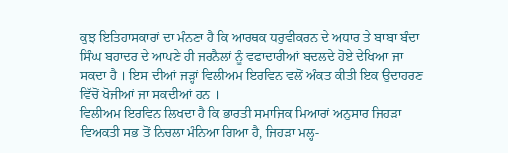ਕੁਝ ਇਤਿਹਾਸਕਾਰਾਂ ਦਾ ਮੰਨਣਾ ਹੈ ਕਿ ਆਰਥਕ ਧਰੁਵੀਕਰਨ ਦੇ ਅਧਾਰ ਤੇ ਬਾਬਾ ਬੰਦਾ ਸਿੰਘ ਬਹਾਦਰ ਦੇ ਆਪਣੇ ਹੀ ਜਰਨੈਲਾਂ ਨੂੰ ਵਫਾਦਾਰੀਆਂ ਬਦਲਦੇ ਹੋਏ ਦੇਖਿਆ ਜਾ ਸਕਦਾ ਹੈ । ਇਸ ਦੀਆਂ ਜੜ੍ਹਾਂ ਵਿਲੀਅਮ ਇਰਵਿਨ ਵਲੋਂ ਅੰਕਤ ਕੀਤੀ ਇਕ ਉਦਾਹਰਣ ਵਿੱਚੋਂ ਖੋਜੀਆਂ ਜਾ ਸਕਦੀਆਂ ਹਨ ।
ਵਿਲੀਅਮ ਇਰਵਿਨ ਲਿਖਦਾ ਹੈ ਕਿ ਭਾਰਤੀ ਸਮਾਜਿਕ ਮਿਆਰਾਂ ਅਨੁਸਾਰ ਜਿਹੜਾ ਵਿਅਕਤੀ ਸਭ ਤੋਂ ਨਿਚਲਾ ਮੰਨਿਆ ਗਿਆ ਹੈ, ਜਿਹੜਾ ਮਲ੍ਹ-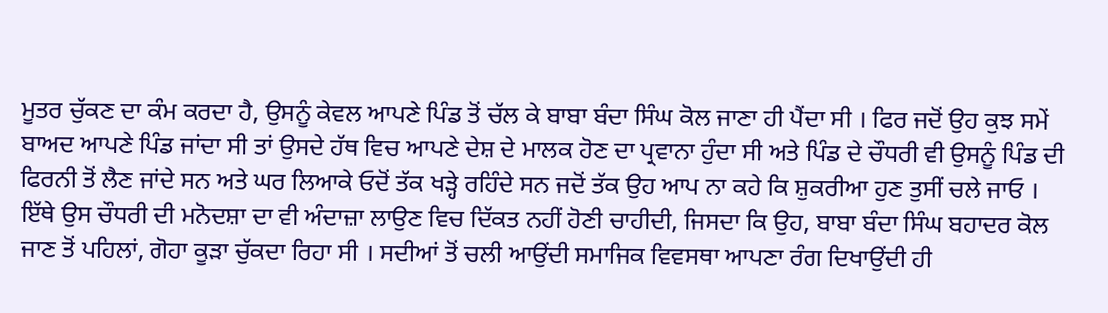ਮੂਤਰ ਚੁੱਕਣ ਦਾ ਕੰਮ ਕਰਦਾ ਹੈ, ਉਸਨੂੰ ਕੇਵਲ ਆਪਣੇ ਪਿੰਡ ਤੋਂ ਚੱਲ ਕੇ ਬਾਬਾ ਬੰਦਾ ਸਿੰਘ ਕੋਲ ਜਾਣਾ ਹੀ ਪੈਂਦਾ ਸੀ । ਫਿਰ ਜਦੋਂ ਉਹ ਕੁਝ ਸਮੇਂ ਬਾਅਦ ਆਪਣੇ ਪਿੰਡ ਜਾਂਦਾ ਸੀ ਤਾਂ ਉਸਦੇ ਹੱਥ ਵਿਚ ਆਪਣੇ ਦੇਸ਼ ਦੇ ਮਾਲਕ ਹੋਣ ਦਾ ਪ੍ਰਵਾਨਾ ਹੁੰਦਾ ਸੀ ਅਤੇ ਪਿੰਡ ਦੇ ਚੌਧਰੀ ਵੀ ਉਸਨੂੰ ਪਿੰਡ ਦੀ ਫਿਰਨੀ ਤੋਂ ਲੈਣ ਜਾਂਦੇ ਸਨ ਅਤੇ ਘਰ ਲਿਆਕੇ ਓਦੋਂ ਤੱਕ ਖੜ੍ਹੇ ਰਹਿੰਦੇ ਸਨ ਜਦੋਂ ਤੱਕ ਉਹ ਆਪ ਨਾ ਕਹੇ ਕਿ ਸ਼ੁਕਰੀਆ ਹੁਣ ਤੁਸੀਂ ਚਲੇ ਜਾਓ । ਇੱਥੇ ਉਸ ਚੌਧਰੀ ਦੀ ਮਨੋਦਸ਼ਾ ਦਾ ਵੀ ਅੰਦਾਜ਼ਾ ਲਾਉਣ ਵਿਚ ਦਿੱਕਤ ਨਹੀਂ ਹੋਣੀ ਚਾਹੀਦੀ, ਜਿਸਦਾ ਕਿ ਉਹ, ਬਾਬਾ ਬੰਦਾ ਸਿੰਘ ਬਹਾਦਰ ਕੋਲ ਜਾਣ ਤੋਂ ਪਹਿਲਾਂ, ਗੋਹਾ ਕੂੜਾ ਚੁੱਕਦਾ ਰਿਹਾ ਸੀ । ਸਦੀਆਂ ਤੋਂ ਚਲੀ ਆਉਂਦੀ ਸਮਾਜਿਕ ਵਿਵਸਥਾ ਆਪਣਾ ਰੰਗ ਦਿਖਾਉਂਦੀ ਹੀ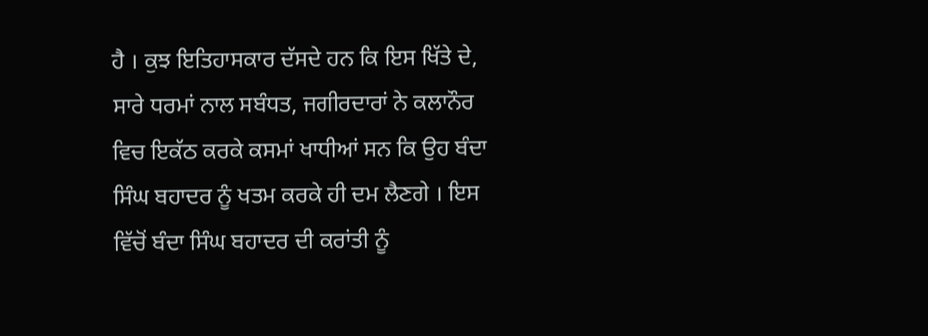ਹੈ । ਕੁਝ ਇਤਿਹਾਸਕਾਰ ਦੱਸਦੇ ਹਨ ਕਿ ਇਸ ਖਿੱਤੇ ਦੇ, ਸਾਰੇ ਧਰਮਾਂ ਨਾਲ ਸਬੰਧਤ, ਜਗੀਰਦਾਰਾਂ ਨੇ ਕਲਾਨੌਰ ਵਿਚ ਇਕੱਠ ਕਰਕੇ ਕਸਮਾਂ ਖਾਧੀਆਂ ਸਨ ਕਿ ਉਹ ਬੰਦਾ ਸਿੰਘ ਬਹਾਦਰ ਨੂੰ ਖਤਮ ਕਰਕੇ ਹੀ ਦਮ ਲੈਣਗੇ । ਇਸ ਵਿੱਚੋਂ ਬੰਦਾ ਸਿੰਘ ਬਹਾਦਰ ਦੀ ਕਰਾਂਤੀ ਨੂੰ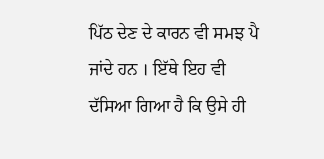ਪਿੱਠ ਦੇਣ ਦੇ ਕਾਰਨ ਵੀ ਸਮਝ ਪੈ ਜਾਂਦੇ ਹਨ । ਇੱਥੇ ਇਹ ਵੀ ਦੱਸਿਆ ਗਿਆ ਹੈ ਕਿ ਉਸੇ ਹੀ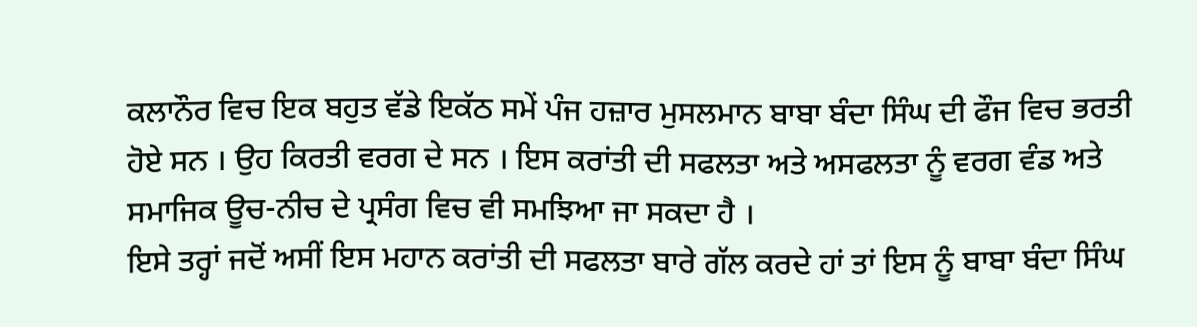ਕਲਾਨੌਰ ਵਿਚ ਇਕ ਬਹੁਤ ਵੱਡੇ ਇਕੱਠ ਸਮੇਂ ਪੰਜ ਹਜ਼ਾਰ ਮੁਸਲਮਾਨ ਬਾਬਾ ਬੰਦਾ ਸਿੰਘ ਦੀ ਫੌਜ ਵਿਚ ਭਰਤੀ ਹੋਏ ਸਨ । ਉਹ ਕਿਰਤੀ ਵਰਗ ਦੇ ਸਨ । ਇਸ ਕਰਾਂਤੀ ਦੀ ਸਫਲਤਾ ਅਤੇ ਅਸਫਲਤਾ ਨੂੰ ਵਰਗ ਵੰਡ ਅਤੇ ਸਮਾਜਿਕ ਊਚ-ਨੀਚ ਦੇ ਪ੍ਰਸੰਗ ਵਿਚ ਵੀ ਸਮਝਿਆ ਜਾ ਸਕਦਾ ਹੈ ।
ਇਸੇ ਤਰ੍ਹਾਂ ਜਦੋਂ ਅਸੀਂ ਇਸ ਮਹਾਨ ਕਰਾਂਤੀ ਦੀ ਸਫਲਤਾ ਬਾਰੇ ਗੱਲ ਕਰਦੇ ਹਾਂ ਤਾਂ ਇਸ ਨੂੰ ਬਾਬਾ ਬੰਦਾ ਸਿੰਘ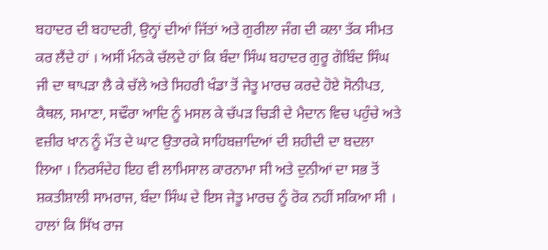ਬਹਾਦਰ ਦੀ ਬਹਾਦਰੀ, ਉਨ੍ਹਾਂ ਦੀਆਂ ਜਿੱਤਾਂ ਅਤੇ ਗੁਰੀਲਾ ਜੰਗ ਦੀ ਕਲਾ ਤੱਕ ਸੀਮਤ ਕਰ ਲੈਂਦੇ ਹਾਂ । ਅਸੀਂ ਮੰਨਕੇ ਚੱਲਦੇ ਹਾਂ ਕਿ ਬੰਦਾ ਸਿੰਘ ਬਹਾਦਰ ਗੁਰੂ ਗੋਬਿੰਦ ਸਿੰਘ ਜੀ ਦਾ ਥਾਪੜਾ ਲੈ ਕੇ ਚੱਲੇ ਅਤੇ ਸਿਹਰੀ ਖੰਡਾ ਤੋਂ ਜੇਤੂ ਮਾਰਚ ਕਰਦੇ ਹੋਏ ਸੋਨੀਪਤ, ਕੈਥਲ, ਸਮਾਣਾ, ਸਢੌਰਾ ਆਦਿ ਨੂੰ ਮਸਲ ਕੇ ਚੱਪੜ ਚਿੜੀ ਦੇ ਮੈਦਾਨ ਵਿਚ ਪਹੁੰਚੇ ਅਤੇ ਵਜ਼ੀਰ ਖਾਨ ਨੂੰ ਮੌਤ ਦੇ ਘਾਟ ਉਤਾਰਕੇ ਸਾਹਿਬਜ਼ਾਦਿਆਂ ਦੀ ਸ਼ਹੀਦੀ ਦਾ ਬਦਲਾ ਲਿਆ । ਨਿਰਸੰਦੇਹ ਇਹ ਵੀ ਲਾਮਿਸਾਲ ਕਾਰਨਾਮਾ ਸੀ ਅਤੇ ਦੁਨੀਆਂ ਦਾ ਸਭ ਤੋਂ ਸ਼ਕਤੀਸ਼ਾਲੀ ਸਾਮਰਾਜ, ਬੰਦਾ ਸਿੰਘ ਦੇ ਇਸ ਜੇਤੂ ਮਾਰਚ ਨੂੰ ਰੋਕ ਨਹੀਂ ਸਕਿਆ ਸੀ । ਹਾਲਾਂ ਕਿ ਸਿੱਖ ਰਾਜ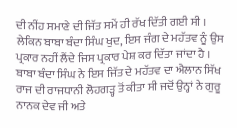ਦੀ ਨੀਂਹ ਸਮਾਣੇ ਦੀ ਜਿੱਤ ਸਮੇਂ ਹੀ ਰੱਖ ਦਿੱਤੀ ਗਈ ਸੀ । ਲੇਕਿਨ ਬਾਬਾ ਬੰਦਾ ਸਿੰਘ ਖੁਦ, ਇਸ ਜੰਗ ਦੇ ਮਹੱਤਵ ਨੂੰ ਉਸ ਪ੍ਰਕਾਰ ਨਹੀਂ ਲੈਂਦੇ ਜਿਸ ਪ੍ਰਕਾਰ ਪੇਸ਼ ਕਰ ਦਿੱਤਾ ਜਾਂਦਾ ਹੈ । ਬਾਬਾ ਬੰਦਾ ਸਿੰਘ ਨੇ ਇਸ ਜਿੱਤ ਦੇ ਮਹੱਤਵ ਦਾ ਐਲਾਨ ਸਿੱਖ ਰਾਜ ਦੀ ਰਾਜਧਾਨੀ ਲੋਹਗੜ੍ਹ ਤੋਂ ਕੀਤਾ ਸੀ ਜਦੋਂ ਉਨ੍ਹਾਂ ਨੇ ਗੁਰੂ ਨਾਨਕ ਦੇਵ ਜੀ ਅਤੇ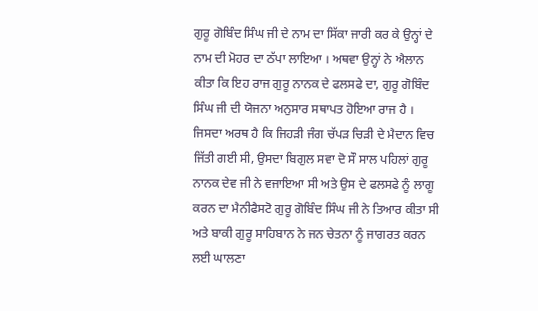ਗੁਰੂ ਗੋਬਿੰਦ ਸਿੰਘ ਜੀ ਦੇ ਨਾਮ ਦਾ ਸਿੱਕਾ ਜਾਰੀ ਕਰ ਕੇ ਉਨ੍ਹਾਂ ਦੇ ਨਾਮ ਦੀ ਮੋਹਰ ਦਾ ਠੱਪਾ ਲਾਇਆ । ਅਥਵਾ ਉਨ੍ਹਾਂ ਨੇ ਐਲਾਨ ਕੀਤਾ ਕਿ ਇਹ ਰਾਜ ਗੁਰੂ ਨਾਨਕ ਦੇ ਫਲਸਫੇ ਦਾ, ਗੁਰੂ ਗੋਬਿੰਦ ਸਿੰਘ ਜੀ ਦੀ ਯੋਜਨਾ ਅਨੁਸਾਰ ਸਥਾਪਤ ਹੋਇਆ ਰਾਜ ਹੈ । ਜਿਸਦਾ ਅਰਥ ਹੈ ਕਿ ਜਿਹੜੀ ਜੰਗ ਚੱਪੜ ਚਿੜੀ ਦੇ ਮੈਦਾਨ ਵਿਚ ਜਿੱਤੀ ਗਈ ਸੀ, ਉਸਦਾ ਬਿਗੁਲ ਸਵਾ ਦੋ ਸੌ ਸਾਲ ਪਹਿਲਾਂ ਗੁਰੂ ਨਾਨਕ ਦੇਵ ਜੀ ਨੇ ਵਜਾਇਆ ਸੀ ਅਤੇ ਉਸ ਦੇ ਫਲਸਫੇ ਨੂੰ ਲਾਗੂ ਕਰਨ ਦਾ ਮੈਨੀਫੈਸਟੋ ਗੁਰੂ ਗੋਬਿੰਦ ਸਿੰਘ ਜੀ ਨੇ ਤਿਆਰ ਕੀਤਾ ਸੀ ਅਤੇ ਬਾਕੀ ਗੁਰੂ ਸਾਹਿਬਾਨ ਨੇ ਜਨ ਚੇਤਨਾ ਨੂੰ ਜਾਗਰਤ ਕਰਨ ਲਈ ਘਾਲਣਾ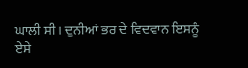ਘਾਲੀ ਸੀ। ਦੁਨੀਆਂ ਭਰ ਦੇ ਵਿਦਵਾਨ ਇਸਨੂੰ ਏਸੇ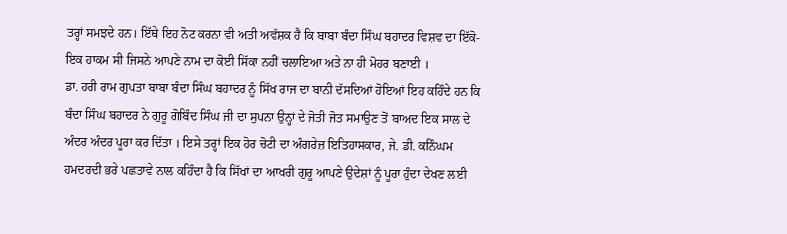ਤਰ੍ਹਾਂ ਸਮਝਦੇ ਹਨ। ਇੱਥੇ ਇਹ ਨੋਟ ਕਰਨਾ ਵੀ ਅਤੀ ਅਵੱਸ਼ਕ ਹੈ ਕਿ ਬਾਬਾ ਬੰਦਾ ਸਿੰਘ ਬਹਾਦਰ ਵਿਸ਼ਵ ਦਾ ਇੱਕੋ-ਇਕ ਹਾਕਮ ਸੀ ਜਿਸਨੇ ਆਪਣੇ ਨਾਮ ਦਾ ਕੋਈ ਸਿੱਕਾ ਨਹੀਂ ਚਲਾਇਆ ਅਤੇ ਨਾ ਹੀ ਮੋਹਰ ਬਣਾਈ ।
ਡਾ. ਹਰੀ ਰਾਮ ਗੁਪਤਾ ਬਾਬਾ ਬੰਦਾ ਸਿੰਘ ਬਹਾਦਰ ਨੂੰ ਸਿੱਖ ਰਾਜ ਦਾ ਬਾਨੀ ਦੱਸਦਿਆਂ ਹੋਇਆਂ ਇਹ ਕਹਿੰਦੇ ਹਨ ਕਿ ਬੰਦਾ ਸਿੰਘ ਬਹਾਦਰ ਨੇ ਗੁਰੂ ਗੋਬਿੰਦ ਸਿੰਘ ਜੀ ਦਾ ਸੁਪਨਾ ਉਨ੍ਹਾਂ ਦੇ ਜੋਤੀ ਜੋਤ ਸਮਾਉਣ ਤੋਂ ਬਾਅਦ ਇਕ ਸਾਲ ਦੇ ਅੰਦਰ ਅੰਦਰ ਪੂਰਾ ਕਰ ਦਿੱਤਾ । ਇਸੇ ਤਰ੍ਹਾਂ ਇਕ ਹੋਰ ਚੋਟੀ ਦਾ ਅੰਗਰੇਜ਼ ਇਤਿਹਾਸਕਾਰ, ਜੇ. ਡੀ. ਕਨਿੰਘਮ ਹਮਦਰਦੀ ਭਰੇ ਪਛਤਾਵੇ ਨਾਲ ਕਹਿੰਦਾ ਹੈ ਕਿ ਸਿੱਖਾਂ ਦਾ ਆਖਰੀ ਗੁਰੂ ਆਪਣੇ ਉਦੇਸ਼ਾਂ ਨੂੰ ਪੂਰਾ ਹੁੰਦਾ ਦੇਖਣ ਲਈ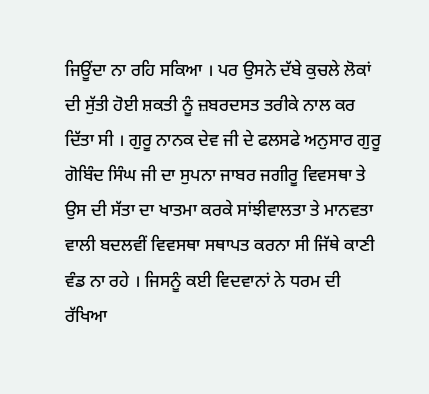ਜਿਊਂਦਾ ਨਾ ਰਹਿ ਸਕਿਆ । ਪਰ ਉਸਨੇ ਦੱਬੇ ਕੁਚਲੇ ਲੋਕਾਂ ਦੀ ਸੁੱਤੀ ਹੋਈ ਸ਼ਕਤੀ ਨੂੰ ਜ਼ਬਰਦਸਤ ਤਰੀਕੇ ਨਾਲ ਕਰ ਦਿੱਤਾ ਸੀ । ਗੁਰੂ ਨਾਨਕ ਦੇਵ ਜੀ ਦੇ ਫਲਸਫੇ ਅਨੁਸਾਰ ਗੁਰੂ ਗੋਬਿੰਦ ਸਿੰਘ ਜੀ ਦਾ ਸੁਪਨਾ ਜਾਬਰ ਜਗੀਰੂ ਵਿਵਸਥਾ ਤੇ ਉਸ ਦੀ ਸੱਤਾ ਦਾ ਖਾਤਮਾ ਕਰਕੇ ਸਾਂਝੀਵਾਲਤਾ ਤੇ ਮਾਨਵਤਾ ਵਾਲੀ ਬਦਲਵੀਂ ਵਿਵਸਥਾ ਸਥਾਪਤ ਕਰਨਾ ਸੀ ਜਿੱਥੇ ਕਾਣੀ ਵੰਡ ਨਾ ਰਹੇ । ਜਿਸਨੂੰ ਕਈ ਵਿਦਵਾਨਾਂ ਨੇ ਧਰਮ ਦੀ ਰੱਖਿਆ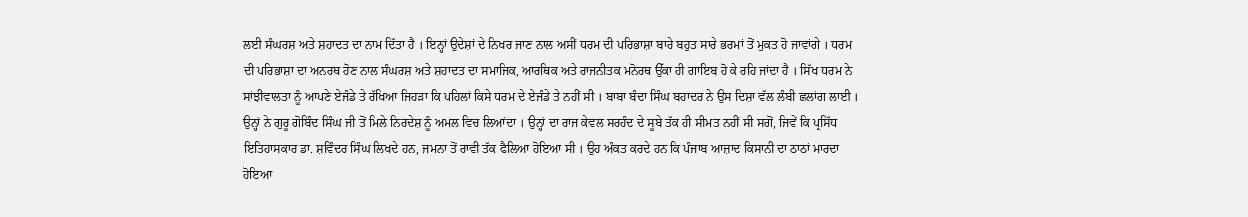ਲਈ ਸੰਘਰਸ਼ ਅਤੇ ਸ਼ਹਾਦਤ ਦਾ ਨਾਮ ਦਿੱਤਾ ਹੈ । ਇਨ੍ਹਾਂ ਉਦੇਸ਼ਾਂ ਦੇ ਨਿਖਰ ਜਾਣ ਨਾਲ ਅਸੀਂ ਧਰਮ ਦੀ ਪਰਿਭਾਸ਼ਾ ਬਾਰੇ ਬਹੁਤ ਸਾਰੇ ਭਰਮਾਂ ਤੋਂ ਮੁਕਤ ਹੋ ਜਾਵਾਂਗੇ । ਧਰਮ ਦੀ ਪਰਿਭਾਸ਼ਾ ਦਾ ਅਨਰਥ ਹੋਣ ਨਾਲ ਸੰਘਰਸ਼ ਅਤੇ ਸ਼ਹਾਦਤ ਦਾ ਸਮਾਜਿਕ, ਆਰਥਿਕ ਅਤੇ ਰਾਜਨੀਤਕ ਮਨੋਰਥ ਉੱਕਾ ਹੀ ਗਾਇਬ ਹੋ ਕੇ ਰਹਿ ਜਾਂਦਾ ਹੈ । ਸਿੱਖ ਧਰਮ ਨੇ ਸਾਂਝੀਵਾਲਤਾ ਨੂੰ ਆਪਣੇ ਏਜੰਡੇ ਤੇ ਰੱਖਿਆ ਜਿਹੜਾ ਕਿ ਪਹਿਲਾਂ ਕਿਸੇ ਧਰਮ ਦੇ ਏਜੰਡੇ ਤੇ ਨਹੀਂ ਸੀ । ਬਾਬਾ ਬੰਦਾ ਸਿੰਘ ਬਹਾਦਰ ਨੇ ਉਸ ਦਿਸ਼ਾ ਵੱਲ ਲੰਬੀ ਛਲਾਂਗ ਲਾਈ । ਉਨ੍ਹਾਂ ਨੇ ਗੁਰੂ ਗੋਬਿੰਦ ਸਿੰਘ ਜੀ ਤੋਂ ਮਿਲੇ ਨਿਰਦੇਸ਼ ਨੂੰ ਅਮਲ ਵਿਚ ਲਿਆਂਦਾ । ਉਨ੍ਹਾਂ ਦਾ ਰਾਜ ਕੇਵਲ ਸਰਹੰਦ ਦੇ ਸੂਬੇ ਤੱਕ ਹੀ ਸੀਮਤ ਨਹੀਂ ਸੀ ਸਗੋਂ, ਜਿਵੇਂ ਕਿ ਪ੍ਰਸਿੱਧ ਇਤਿਹਾਸਕਾਰ ਡਾ. ਸ਼ਵਿੰਦਰ ਸਿੰਘ ਲਿਖਦੇ ਹਨ, ਜਮਨਾ ਤੋਂ ਰਾਵੀ ਤੱਕ ਫੈਲਿਆ ਹੋਇਆ ਸੀ । ਉਹ ਅੰਕਤ ਕਰਦੇ ਹਨ ਕਿ ਪੰਜਾਬ ਆਜ਼ਾਦ ਕਿਸਾਨੀ ਦਾ ਠਾਠਾਂ ਮਾਰਦਾ ਹੋਇਆ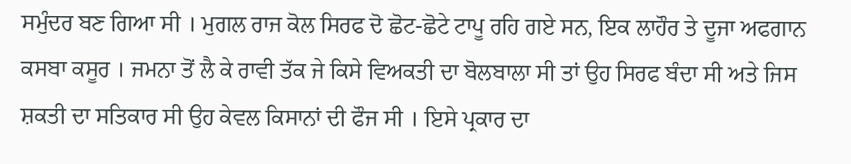ਸਮੁੰਦਰ ਬਣ ਗਿਆ ਸੀ । ਮੁਗਲ ਰਾਜ ਕੋਲ ਸਿਰਫ ਦੋ ਛੋਟ-ਛੋਟੇ ਟਾਪੂ ਰਹਿ ਗਏ ਸਨ, ਇਕ ਲਾਹੌਰ ਤੇ ਦੂਜਾ ਅਫਗਾਨ ਕਸਬਾ ਕਸੂਰ । ਜਮਨਾ ਤੋਂ ਲੈ ਕੇ ਰਾਵੀ ਤੱਕ ਜੇ ਕਿਸੇ ਵਿਅਕਤੀ ਦਾ ਬੋਲਬਾਲਾ ਸੀ ਤਾਂ ਉਹ ਸਿਰਫ ਬੰਦਾ ਸੀ ਅਤੇ ਜਿਸ ਸ਼ਕਤੀ ਦਾ ਸਤਿਕਾਰ ਸੀ ਉਹ ਕੇਵਲ ਕਿਸਾਨਾਂ ਦੀ ਫੌਜ ਸੀ । ਇਸੇ ਪ੍ਰਕਾਰ ਦਾ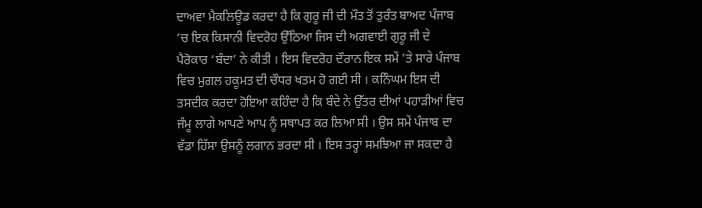ਦਾਅਵਾ ਮੈਕਲਿਊਡ ਕਰਦਾ ਹੈ ਕਿ ਗੁਰੂ ਜੀ ਦੀ ਮੌਤ ਤੋਂ ਤੁਰੰਤ ਬਾਅਦ ਪੰਜਾਬ ’ਚ ਇਕ ਕਿਸਾਨੀ ਵਿਦਰੋਹ ਉੱਠਿਆ ਜਿਸ ਦੀ ਅਗਵਾਈ ਗੁਰੂ ਜੀ ਦੇ ਪੈਰੋਕਾਰ ‘ਬੰਦਾ’ ਨੇ ਕੀਤੀ । ਇਸ ਵਿਦਰੋਹ ਦੌਰਾਨ ਇਕ ਸਮੇਂ ’ਤੇ ਸਾਰੇ ਪੰਜਾਬ ਵਿਚ ਮੁਗਲ ਹਕੂਮਤ ਦੀ ਚੌਧਰ ਖਤਮ ਹੋ ਗਈ ਸੀ । ਕਨਿੰਘਮ ਇਸ ਦੀ ਤਸਦੀਕ ਕਰਦਾ ਹੋਇਆ ਕਹਿੰਦਾ ਹੈ ਕਿ ਬੰਦੇ ਨੇ ਉੱਤਰ ਦੀਆਂ ਪਹਾੜੀਆਂ ਵਿਚ ਜੰਮੂ ਲਾਗੇ ਆਪਣੇ ਆਪ ਨੂੰ ਸਥਾਪਤ ਕਰ ਲਿਆ ਸੀ । ਉਸ ਸਮੇਂ ਪੰਜਾਬ ਦਾ ਵੱਡਾ ਹਿੱਸਾ ਉਸਨੂੰ ਲਗਾਨ ਭਰਦਾ ਸੀ । ਇਸ ਤਰ੍ਹਾਂ ਸਮਝਿਆ ਜਾ ਸਕਦਾ ਹੈ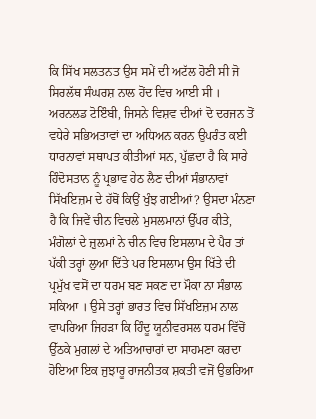ਕਿ ਸਿੱਖ ਸਲਤਨਤ ਉਸ ਸਮੇਂ ਦੀ ਅਟੱਲ ਹੋਣੀ ਸੀ ਜੋ ਸਿਰਲੱਥ ਸੰਘਰਸ਼ ਨਾਲ ਹੋਂਦ ਵਿਚ ਆਈ ਸੀ ।
ਅਰਨਲਡ ਟੋਇੰਬੀ, ਜਿਸਨੇ ਵਿਸ਼ਵ ਦੀਆਂ ਦੋ ਦਰਜਨ ਤੋਂ ਵਧੇਰੇ ਸਭਿਅਤਾਵਾਂ ਦਾ ਅਧਿਅਨ ਕਰਨ ਉਪਰੰਤ ਕਈ ਧਾਰਨਾਵਾਂ ਸਥਾਪਤ ਕੀਤੀਆਂ ਸਨ, ਪੁੱਛਦਾ ਹੈ ਕਿ ਸਾਰੇ ਹਿੰਦੋਸਤਾਨ ਨੂੰ ਪ੍ਰਭਾਵ ਹੇਠ ਲੈਣ ਦੀਆਂ ਸੰਭਾਨਾਵਾਂ ਸਿੱਖਇਜ਼ਮ ਦੇ ਹੱਥੋਂ ਕਿਉਂ ਖੁੰਝ ਗਈਆਂ? ਉਸਦਾ ਮੰਨਣਾ ਹੈ ਕਿ ਜਿਵੇਂ ਚੀਨ ਵਿਚਲੇ ਮੁਸਲਮਾਨਾਂ ਉੱਪਰ ਕੀਤੇ, ਮੰਗੋਲਾਂ ਦੇ ਜ਼ੁਲਮਾਂ ਨੇ ਚੀਨ ਵਿਚ ਇਸਲਾਮ ਦੇ ਪੈਰ ਤਾਂ ਪੱਕੀ ਤਰ੍ਹਾਂ ਲੁਆ ਦਿੱਤੇ ਪਰ ਇਸਲਾਮ ਉਸ ਖਿੱਤੇ ਦੀ ਪ੍ਰਮੁੱਖ ਵਸੋਂ ਦਾ ਧਰਮ ਬਣ ਸਕਣ ਦਾ ਮੌਕਾ ਨਾ ਸੰਭਾਲ ਸਕਿਆ । ਉਸੇ ਤਰ੍ਹਾਂ ਭਾਰਤ ਵਿਚ ਸਿੱਖਇਜ਼ਮ ਨਾਲ ਵਾਪਰਿਆ ਜਿਹੜਾ ਕਿ ਹਿੰਦੂ ਯੂਨੀਵਰਸਲ ਧਰਮ ਵਿੱਚੋਂ ਉੱਠਕੇ ਮੁਗਲਾਂ ਦੇ ਅਤਿਆਚਾਰਾਂ ਦਾ ਸਾਹਮਣਾ ਕਰਦਾ ਹੋਇਆ ਇਕ ਜੁਝਾਰੂ ਰਾਜਨੀਤਕ ਸ਼ਕਤੀ ਵਜੋਂ ਉਭਰਿਆ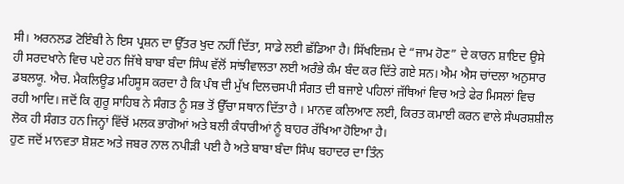ਸੀ। ਅਰਨਲਡ ਟੋਇੰਬੀ ਨੇ ਇਸ ਪ੍ਰਸ਼ਨ ਦਾ ਉੱਤਰ ਖੁਦ ਨਹੀਂ ਦਿੱਤਾ, ਸਾਡੇ ਲਈ ਛੱਡਿਆ ਹੈ। ਸਿੱਖਇਜ਼ਮ ਦੇ “ਜਾਮ ਹੋਣ” ਦੇ ਕਾਰਨ ਸ਼ਾਇਦ ਉਸੇ ਹੀ ਸਰਦਖਾਨੇ ਵਿਚ ਪਏ ਹਨ ਜਿੱਥੇ ਬਾਬਾ ਬੰਦਾ ਸਿੰਘ ਵੱਲੋਂ ਸਾਂਝੀਵਾਲਤਾ ਲਈ ਅਰੰਭੇ ਕੰਮ ਬੰਦ ਕਰ ਦਿੱਤੇ ਗਏ ਸਨ। ਐਮ ਐਸ ਚਾਂਦਲਾ ਅਨੁਸਾਰ ਡਬਲਯੂ. ਐਚ. ਮੈਕਲਿਊਡ ਮਹਿਸੂਸ ਕਰਦਾ ਹੈ ਕਿ ਪੰਥ ਦੀ ਮੁੱਖ ਦਿਲਚਸਪੀ ਸੰਗਤ ਦੀ ਬਜਾਏ ਪਹਿਲਾਂ ਜੱਥਿਆਂ ਵਿਚ ਅਤੇ ਫੇਰ ਮਿਸਲਾਂ ਵਿਚ ਰਹੀ ਆਦਿ। ਜਦੋਂ ਕਿ ਗੁਰੂ ਸਾਹਿਬ ਨੇ ਸੰਗਤ ਨੂੰ ਸਭ ਤੋਂ ਉੱਚਾ ਸਥਾਨ ਦਿੱਤਾ ਹੈ । ਮਾਨਵ ਕਲਿਆਣ ਲਈ, ਕਿਰਤ ਕਮਾਈ ਕਰਨ ਵਾਲੇ ਸੰਘਰਸ਼ਸ਼ੀਲ ਲੋਕ ਹੀ ਸੰਗਤ ਹਨ ਜਿਨ੍ਹਾਂ ਵਿੱਚੋਂ ਮਲਕ ਭਾਗੋਆਂ ਅਤੇ ਬਲੀ ਕੰਧਾਰੀਆਂ ਨੂੰ ਬਾਹਰ ਰੱਖਿਆ ਹੋਇਆ ਹੈ।
ਹੁਣ ਜਦੋਂ ਮਾਨਵਤਾ ਸ਼ੋਸ਼ਣ ਅਤੇ ਜਬਰ ਨਾਲ ਨਪੀੜੀ ਪਈ ਹੈ ਅਤੇ ਬਾਬਾ ਬੰਦਾ ਸਿੰਘ ਬਹਾਦਰ ਦਾ ਤਿੰਨ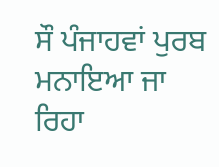ਸੌ ਪੰਜਾਹਵਾਂ ਪੁਰਬ ਮਨਾਇਆ ਜਾ ਰਿਹਾ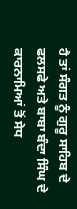ਹੈ ਤਾਂ ਸੰਗਤ ਨੂੰ ਗੁਰੂ ਸਾਹਿਬ ਦੇ ਫਲਸਫੇ ਅਤੇ ਬਾਬਾ ਬੰਦਾ ਸਿੰਘ ਦੇ ਕਾਰਨਾਮਿਆਂ ਤੋਂ ਸੇਧ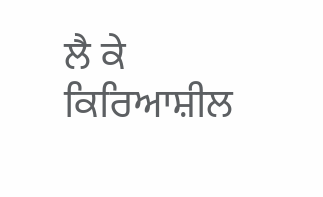ਲੈ ਕੇ ਕਿਰਿਆਸ਼ੀਲ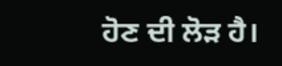ਹੋਣ ਦੀ ਲੋੜ ਹੈ।